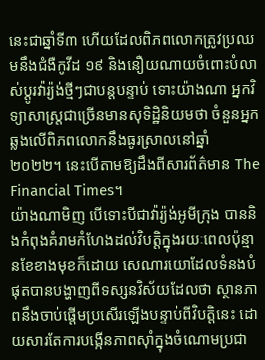នេះជាឆ្នាំទី៣ ហើយដែលពិភពលោកត្រូវប្រឈមនឹងជំងឺកូវីដ ១៩ និងនឿយណាយចំពោះបំលាស់ប្ដូរវ៉ារ្យ៉ង់ថ្មីៗជាបន្តបន្ទាប់ ទោះយ៉ាងណា អ្នកវិទ្យាសាស្ត្រជាច្រើនមានសុទិដ្ឋិនិយមថា ចំនួនអ្នកឆ្លងលើពិភពលោកនឹងធូរស្រាលនៅឆ្នាំ ២០២២។ នេះបើតាមឱ្យដឹងពីសារព័ត៌មាន The Financial Times។
យ៉ាងណាមិញ បើទោះបីជាវ៉ារ្យ៉ង់អូមីក្រុង បាននិងកំពុងគំរាមកំហែងដល់វិបត្តិក្នុងរយៈពេលប៉ុន្មានខែខាងមុខក៏ដោយ សេណារយោដែលទំនងបំផុតបានបង្ហាញពីទស្សនវិស័យដែលថា ស្ថានភាពនឹងចាប់ផ្ដើមប្រសើរឡើងបន្ទាប់ពីវិបត្តិនេះ ដោយសារតែការបង្កើនភាពស៊ាំក្នុងចំណោមប្រជា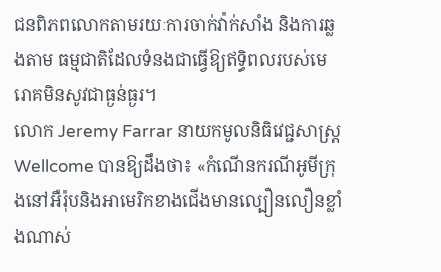ជនពិភពលោកតាមរយៈការចាក់វ៉ាក់សាំង និងការឆ្លងតាម ធម្មជាតិដែលទំនងជាធ្វើឱ្យឥទ្ធិពលរបស់មេរោគមិនសូវជាធ្ងន់ធ្ងរ។
លោក Jeremy Farrar នាយកមូលនិធិវេជ្ជសាស្ត្រ Wellcome បានឱ្យដឹងថា៖ «កំណើនករណីអូមីក្រុងនៅអឺរ៉ុបនិងអាមេរិកខាងជើងមានល្បឿនលឿនខ្លាំងណាស់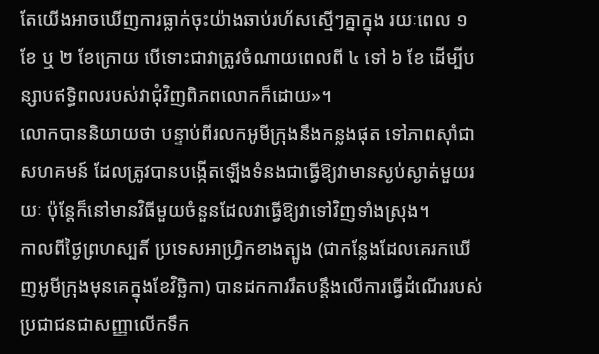តែយើងអាចឃើញការធ្លាក់ចុះយ៉ាងឆាប់រហ័សស្មើៗគ្នាក្នុង រយៈពេល ១ ខែ ឬ ២ ខែក្រោយ បើទោះជាវាត្រូវចំណាយពេលពី ៤ ទៅ ៦ ខែ ដើម្បីបន្សាបឥទ្ធិពលរបស់វាជុំវិញពិភពលោកក៏ដោយ»។
លោកបាននិយាយថា បន្ទាប់ពីរលកអូមីក្រុងនឹងកន្លងផុត ទៅភាពស៊ាំជាសហគមន៍ ដែលត្រូវបានបង្កើតឡើងទំនងជាធ្វើឱ្យវាមានស្ងប់ស្ងាត់មួយរយៈ ប៉ុន្តែក៏នៅមានវិធីមួយចំនួនដែលវាធ្វើឱ្យវាទៅវិញទាំងស្រុង។
កាលពីថ្ងៃព្រហស្បតិ៍ ប្រទេសអាហ្វ្រិកខាងត្បូង (ជាកន្លែងដែលគេរកឃើញអូមីក្រុងមុនគេក្នុងខែវិច្ឆិកា) បានដកការរឹតបន្តឹងលើការធ្វើដំណើររបស់ប្រជាជនជាសញ្ញាលើកទឹក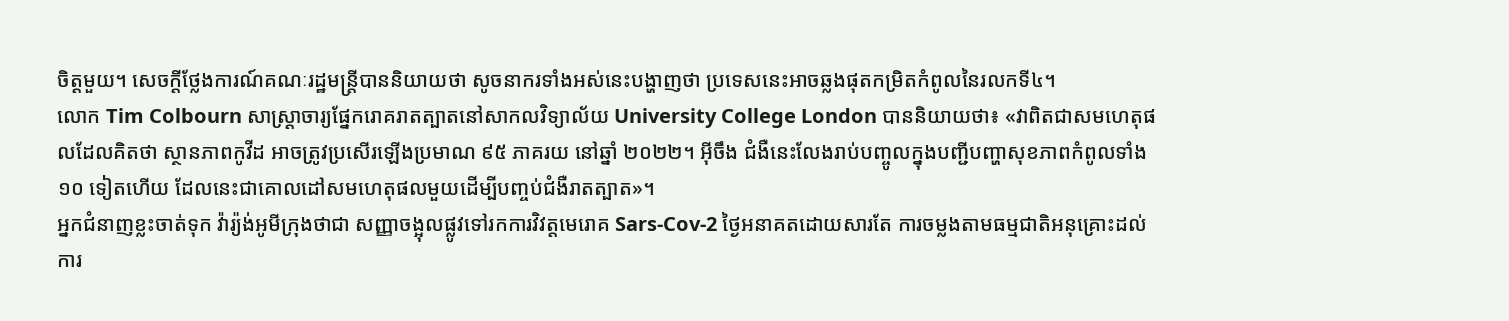ចិត្តមួយ។ សេចក្តីថ្លែងការណ៍គណៈរដ្ឋមន្ត្រីបាននិយាយថា សូចនាករទាំងអស់នេះបង្ហាញថា ប្រទេសនេះអាចឆ្លងផុតកម្រិតកំពូលនៃរលកទី៤។
លោក Tim Colbourn សាស្ត្រាចារ្យផ្នែករោគរាតត្បាតនៅសាកលវិទ្យាល័យ University College London បាននិយាយថា៖ «វាពិតជាសមហេតុផលដែលគិតថា ស្ថានភាពកូវីដ អាចត្រូវប្រសើរឡើងប្រមាណ ៩៥ ភាគរយ នៅឆ្នាំ ២០២២។ អ៊ីចឹង ជំងឺនេះលែងរាប់បញ្ចូលក្នុងបញ្ជីបញ្ហាសុខភាពកំពូលទាំង ១០ ទៀតហើយ ដែលនេះជាគោលដៅសមហេតុផលមួយដើម្បីបញ្ចប់ជំងឺរាតត្បាត»។
អ្នកជំនាញខ្លះចាត់ទុក វ៉ារ្យ៉ង់អូមីក្រុងថាជា សញ្ញាចង្អុលផ្លូវទៅរកការវិវត្តមេរោគ Sars-Cov-2 ថ្ងៃអនាគតដោយសារតែ ការចម្លងតាមធម្មជាតិអនុគ្រោះដល់ការ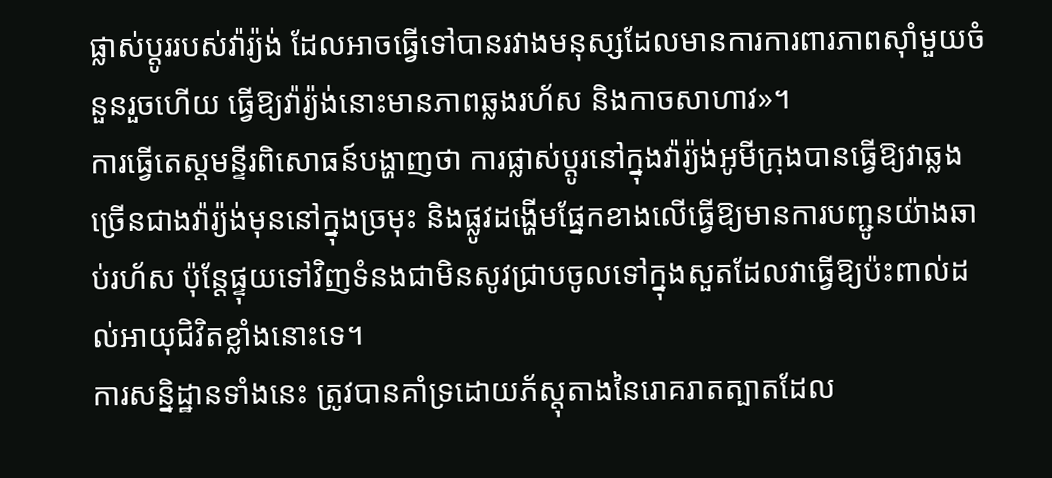ផ្លាស់ប្តូររបស់វ៉ារ្យ៉ង់ ដែលអាចធ្វើទៅបានរវាងមនុស្សដែលមានការការពារភាពស៊ាំមួយចំនួនរួចហើយ ធ្វើឱ្យវ៉ារ្យ៉ង់នោះមានភាពឆ្លងរហ័ស និងកាចសាហាវ»។
ការធ្វើតេស្តមន្ទីរពិសោធន៍បង្ហាញថា ការផ្លាស់ប្តូរនៅក្នុងវ៉ារ្យ៉ង់អូមីក្រុងបានធ្វើឱ្យវាឆ្លងច្រើនជាងវ៉ារ្យ៉ង់មុននៅក្នុងច្រមុះ និងផ្លូវដង្ហើមផ្នែកខាងលើធ្វើឱ្យមានការបញ្ជូនយ៉ាងឆាប់រហ័ស ប៉ុន្តែផ្ទុយទៅវិញទំនងជាមិនសូវជ្រាបចូលទៅក្នុងសួតដែលវាធ្វើឱ្យប៉ះពាល់ដល់អាយុជិវិតខ្លាំងនោះទេ។
ការសន្និដ្ឋានទាំងនេះ ត្រូវបានគាំទ្រដោយភ័ស្តុតាងនៃរោគរាតត្បាតដែល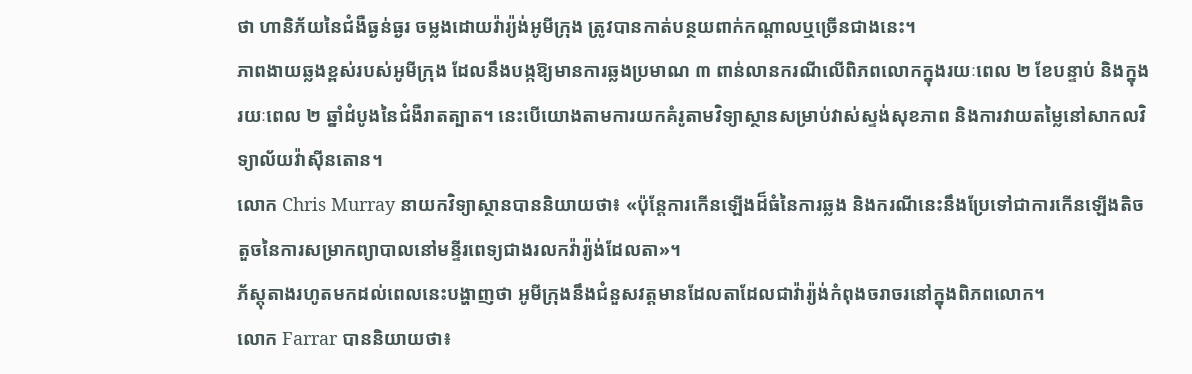ថា ហានិភ័យនៃជំងឺធ្ងន់ធ្ងរ ចម្លងដោយវ៉ារ្យ៉ង់អូមីក្រុង ត្រូវបានកាត់បន្ថយពាក់កណ្តាលឬច្រើនជាងនេះ។
ភាពងាយឆ្លងខ្ពស់របស់អូមីក្រុង ដែលនឹងបង្កឱ្យមានការឆ្លងប្រមាណ ៣ ពាន់លានករណីលើពិភពលោកក្នុងរយៈពេល ២ ខែបន្ទាប់ និងក្នុងរយៈពេល ២ ឆ្នាំដំបូងនៃជំងឺរាតត្បាត។ នេះបើយោងតាមការយកគំរូតាមវិទ្យាស្ថានសម្រាប់វាស់ស្ទង់សុខភាព និងការវាយតម្លៃនៅសាកលវិទ្យាល័យវ៉ាស៊ីនតោន។
លោក Chris Murray នាយកវិទ្យាស្ថានបាននិយាយថា៖ «ប៉ុន្តែការកើនឡើងដ៏ធំនៃការឆ្លង និងករណីនេះនឹងប្រែទៅជាការកើនឡើងតិចតួចនៃការសម្រាកព្យាបាលនៅមន្ទីរពេទ្យជាងរលកវ៉ារ្យ៉ង់ដែលតា»។
ភ័ស្តុតាងរហូតមកដល់ពេលនេះបង្ហាញថា អូមីក្រុងនឹងជំនួសវត្តមានដែលតាដែលជាវ៉ារ្យ៉ង់កំពុងចរាចរនៅក្នុងពិភពលោក។
លោក Farrar បាននិយាយថា៖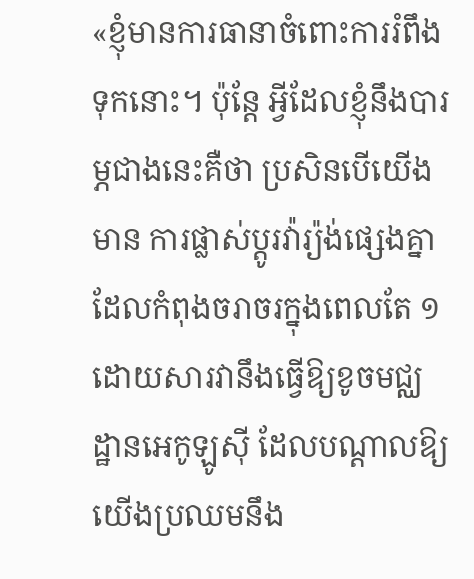«ខ្ញុំមានការធានាចំពោះការរំពឹងទុកនោះ។ ប៉ុន្តែ អ្វីដែលខ្ញុំនឹងបារម្ភជាងនេះគឺថា ប្រសិនបើយើងមាន ការផ្លាស់ប្ដូរវ៉ារ្យ៉ង់ផ្សេងគ្នាដែលកំពុងចរាចរក្នុងពេលតែ ១ ដោយសារវានឹងធ្វើឱ្យខូចមជ្ឈដ្ឋានអេកូឡូស៊ី ដែលបណ្ដាលឱ្យយើងប្រឈមនឹង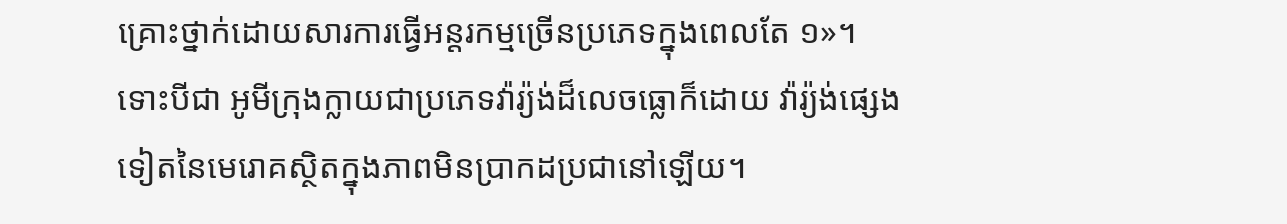គ្រោះថ្នាក់ដោយសារការធ្វើអន្តរកម្មច្រើនប្រភេទក្នុងពេលតែ ១»។
ទោះបីជា អូមីក្រុងក្លាយជាប្រភេទវ៉ារ្យ៉ង់ដ៏លេចធ្លោក៏ដោយ វ៉ារ្យ៉ង់ផ្សេងទៀតនៃមេរោគស្ថិតក្នុងភាពមិនប្រាកដប្រជានៅឡើយ។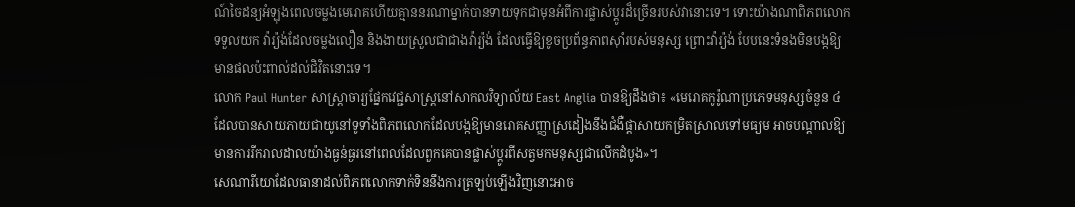ណ៍ចៃដន្យអំឡុងពេលចម្លងមេរោគហើយគ្មាននរណាម្នាក់បានទាយទុកជាមុនអំពីការផ្លាស់ប្ដូរដ៏ច្រើនរបស់វានោះទេ។ ទោះយ៉ាងណាពិភពលោកទទួលយក វ៉ារ្យ៉ង់ដែលចម្លងលឿន និងងាយស្រួលជាជាងវ៉ារ្យ៉ង់ ដែលធ្វើឱ្យខូចប្រព័ន្ធភាពស៊ាំរបស់មនុស្ស ព្រោះវ៉ារ្យ៉ង់ បែបនេះទំនងមិនបង្កឱ្យមានផលប៉ះពាល់ដល់ជិវិតនោះទេ។
លោក Paul Hunter សាស្ត្រាចារ្យផ្នែកវេជ្ជសាស្ត្រនៅសាកលវិទ្យាល័យ East Anglia បានឱ្យដឹងថា៖ «មេរោគកូរ៉ូណាប្រភេទមនុស្សចំនួន ៤ ដែលបានសាយភាយជាយូនៅទូទាំងពិភពលោកដែលបង្កឱ្យមានរោគសញ្ញាស្រដៀងនឹងជំងឺផ្តាសាយកម្រិតស្រាលទៅមធ្យម អាចបណ្តាលឱ្យមានការរីករាលដាលយ៉ាងធ្ងន់ធ្ងរនៅពេលដែលពួកគេបានផ្លាស់ប្តូរពីសត្វមកមនុស្សជាលើកដំបូង»។
សេណារីយោដែលធានាដល់ពិភពលោកទាក់ទិននឹងការត្រឡប់ឡើងវិញនោះអាច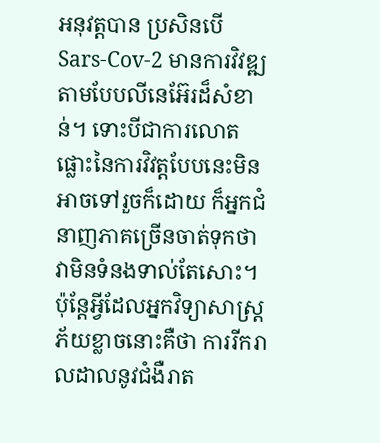អនុវត្តបាន ប្រសិនបើ Sars-Cov-2 មានការវិវឌ្ឍតាមបែបលីនេអ៊ែរដ៏សំខាន់។ ទោះបីជាការលោតផ្លោះនៃការវិវត្តបែបនេះមិនអាចទៅរួចក៏ដោយ ក៏អ្នកជំនាញភាគច្រើនចាត់ទុកថា វាមិនទំនងទាល់តែសោះ។ ប៉ុន្តែអ្វីដែលអ្នកវិទ្យាសាស្ត្រភ័យខ្លាចនោះគឺថា ការរីករាលដាលនូវជំងឺរាត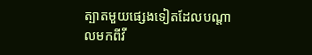ត្បាតមួយផ្សេងទៀតដែលបណ្តាលមកពីវី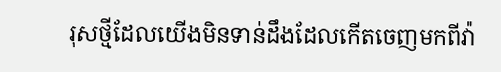រុសថ្មីដែលយើងមិនទាន់ដឹងដែលកើតចេញមកពីវ៉ា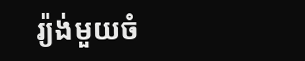រ្យ៉ង់មួយចំ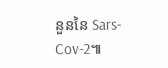នួននៃ Sars-Cov-2៕